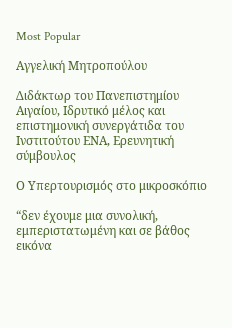Most Popular

Αγγελική Μητροπούλου

Διδάκτωρ του Πανεπιστημίου Αιγαίου, Ιδρυτικό μέλος και επιστημονική συνεργάτιδα του Ινστιτούτου ΕΝΑ, Ερευνητική σύμβουλος

Ο Υπερτουρισμός στο μικροσκόπιο

“δεν έχουμε μια συνολική, εμπεριστατωμένη και σε βάθος εικόνα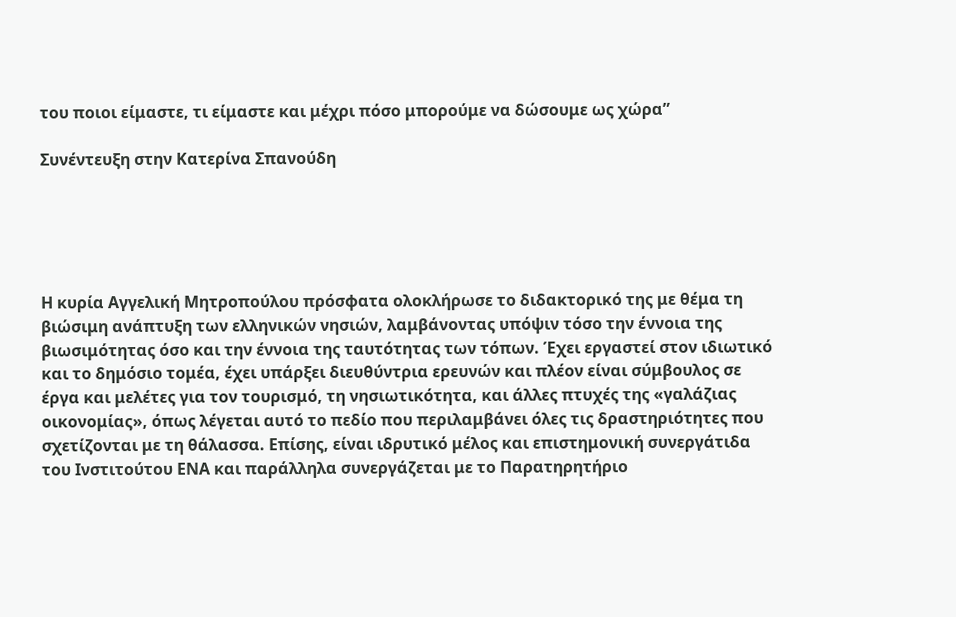του ποιοι είμαστε, τι είμαστε και μέχρι πόσο μπορούμε να δώσουμε ως χώρα”

Συνέντευξη στην Κατερίνα Σπανούδη





Η κυρία Αγγελική Μητροπούλου πρόσφατα ολοκλήρωσε το διδακτορικό της με θέμα τη βιώσιμη ανάπτυξη των ελληνικών νησιών, λαμβάνοντας υπόψιν τόσο την έννοια της βιωσιμότητας όσο και την έννοια της ταυτότητας των τόπων. Έχει εργαστεί στον ιδιωτικό και το δημόσιο τομέα, έχει υπάρξει διευθύντρια ερευνών και πλέον είναι σύμβουλος σε έργα και μελέτες για τον τουρισμό, τη νησιωτικότητα, και άλλες πτυχές της «γαλάζιας οικονομίας», όπως λέγεται αυτό το πεδίο που περιλαμβάνει όλες τις δραστηριότητες που σχετίζονται με τη θάλασσα. Επίσης, είναι ιδρυτικό μέλος και επιστημονική συνεργάτιδα του Ινστιτούτου ΕΝΑ και παράλληλα συνεργάζεται με το Παρατηρητήριο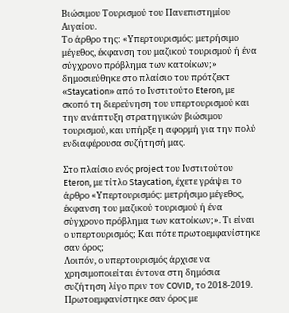Βιώσιμου Τουρισμού του Πανεπιστημίου Αιγαίου.
Το άρθρο της: «Υπερτουρισμός: μετρήσιμο μέγεθος, έκφανση του μαζικού τουρισμού ή ένα σύγχρονο πρόβλημα των κατοίκων;» δημοσιεύθηκε στο πλαίσιο του πρότζεκτ «Staycation» από το Ινστιτούτο Eteron, με σκοπό τη διερεύνηση του υπερτουρισμού και την ανάπτυξη στρατηγικών βιώσιμου τουρισμού, και υπήρξε η αφορμή για την πολύ ενδιαφέρουσα συζήτησή μας.

Στο πλαίσιο ενός project του Ινστιτούτου Eteron, με τίτλο Staycation, έχετε γράψει το άρθρο «Υπερτουρισμός: μετρήσιμο μέγεθος, έκφανση του μαζικού τουρισμού ή ένα σύγχρονο πρόβλημα των κατοίκων;». Τι είναι ο υπερτουρισμός; Και πότε πρωτοεμφανίστηκε σαν όρος;
Λοιπόν, ο υπερτουρισμός άρχισε να χρησιμοποιείται έντονα στη δημόσια συζήτηση λίγο πριν τον COVID, το 2018-2019. Πρωτοεμφανίστηκε σαν όρος με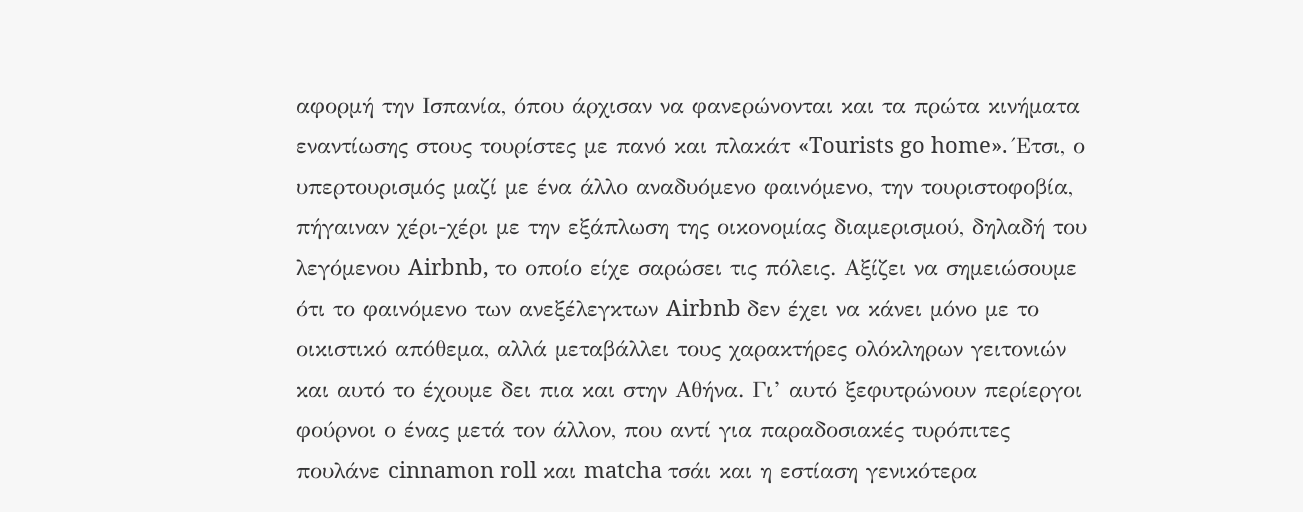αφορμή την Ισπανία, όπου άρχισαν να φανερώνονται και τα πρώτα κινήματα εναντίωσης στους τουρίστες με πανό και πλακάτ «Tourists go home». Έτσι, ο υπερτουρισμός μαζί με ένα άλλο αναδυόμενο φαινόμενο, την τουριστοφοβία, πήγαιναν χέρι-χέρι με την εξάπλωση της οικονομίας διαμερισμού, δηλαδή του λεγόμενου Airbnb, το οποίο είχε σαρώσει τις πόλεις. Αξίζει να σημειώσουμε ότι το φαινόμενο των ανεξέλεγκτων Airbnb δεν έχει να κάνει μόνο με το οικιστικό απόθεμα, αλλά μεταβάλλει τους χαρακτήρες ολόκληρων γειτονιών και αυτό το έχουμε δει πια και στην Αθήνα. Γι’ αυτό ξεφυτρώνουν περίεργοι φούρνοι ο ένας μετά τον άλλον, που αντί για παραδοσιακές τυρόπιτες πουλάνε cinnamon roll και matcha τσάι και η εστίαση γενικότερα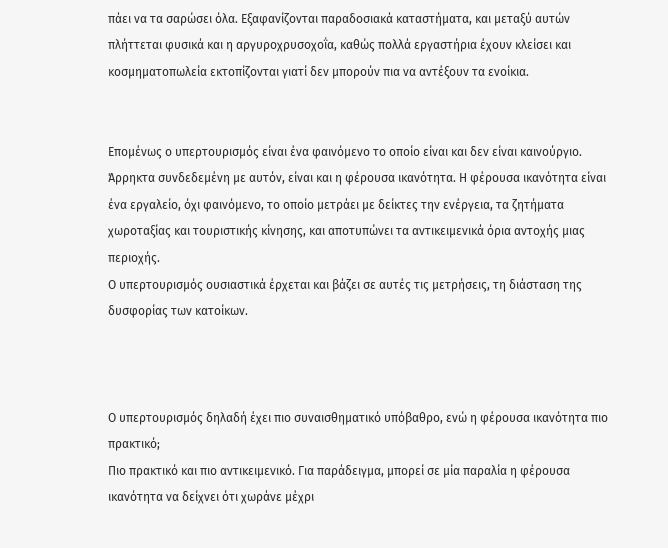πάει να τα σαρώσει όλα. Εξαφανίζονται παραδοσιακά καταστήματα, και μεταξύ αυτών πλήττεται φυσικά και η αργυροχρυσοχοΐα, καθώς πολλά εργαστήρια έχουν κλείσει και κοσμηματοπωλεία εκτοπίζονται γιατί δεν μπορούν πια να αντέξουν τα ενοίκια.


Επομένως ο υπερτουρισμός είναι ένα φαινόμενο το οποίο είναι και δεν είναι καινούργιο. Άρρηκτα συνδεδεμένη με αυτόν, είναι και η φέρουσα ικανότητα. Η φέρουσα ικανότητα είναι ένα εργαλείο, όχι φαινόμενο, το οποίο μετράει με δείκτες την ενέργεια, τα ζητήματα χωροταξίας και τουριστικής κίνησης, και αποτυπώνει τα αντικειμενικά όρια αντοχής μιας περιοχής.
Ο υπερτουρισμός ουσιαστικά έρχεται και βάζει σε αυτές τις μετρήσεις, τη διάσταση της δυσφορίας των κατοίκων.



Ο υπερτουρισμός δηλαδή έχει πιο συναισθηματικό υπόβαθρο, ενώ η φέρουσα ικανότητα πιο πρακτικό;
Πιο πρακτικό και πιο αντικειμενικό. Για παράδειγμα, μπορεί σε μία παραλία η φέρουσα ικανότητα να δείχνει ότι χωράνε μέχρι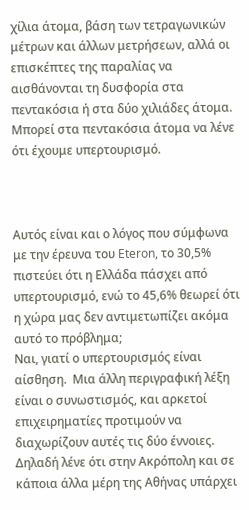χίλια άτομα, βάση των τετραγωνικών μέτρων και άλλων μετρήσεων, αλλά οι επισκέπτες της παραλίας να αισθάνονται τη δυσφορία στα πεντακόσια ή στα δύο χιλιάδες άτομα. Μπορεί στα πεντακόσια άτομα να λένε ότι έχουμε υπερτουρισμό.



Αυτός είναι και ο λόγος που σύμφωνα με την έρευνα του Eteron, το 30,5% πιστεύει ότι η Ελλάδα πάσχει από υπερτουρισμό, ενώ το 45,6% θεωρεί ότι η χώρα μας δεν αντιμετωπίζει ακόμα αυτό το πρόβλημα;
Ναι, γιατί ο υπερτουρισμός είναι αίσθηση.  Μια άλλη περιγραφική λέξη είναι ο συνωστισμός, και αρκετοί επιχειρηματίες προτιμούν να διαχωρίζουν αυτές τις δύο έννοιες. Δηλαδή λένε ότι στην Ακρόπολη και σε κάποια άλλα μέρη της Αθήνας υπάρχει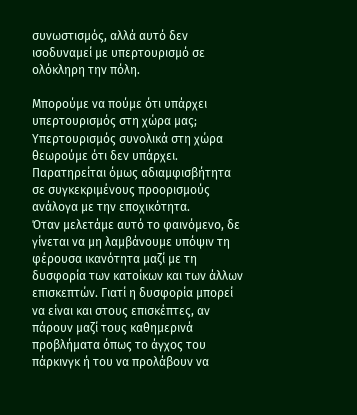συνωστισμός, αλλά αυτό δεν ισοδυναμεί με υπερτουρισμό σε ολόκληρη την πόλη.

Μπορούμε να πούμε ότι υπάρχει υπερτουρισμός στη χώρα μας;
Υπερτουρισμός συνολικά στη χώρα θεωρούμε ότι δεν υπάρχει. Παρατηρείται όμως αδιαμφισβήτητα σε συγκεκριμένους προορισμούς ανάλογα με την εποχικότητα.
Όταν μελετάμε αυτό το φαινόμενο, δε γίνεται να μη λαμβάνουμε υπόψιν τη φέρουσα ικανότητα μαζί με τη δυσφορία των κατοίκων και των άλλων επισκεπτών. Γιατί η δυσφορία μπορεί να είναι και στους επισκέπτες, αν πάρουν μαζί τους καθημερινά προβλήματα όπως το άγχος του πάρκινγκ ή του να προλάβουν να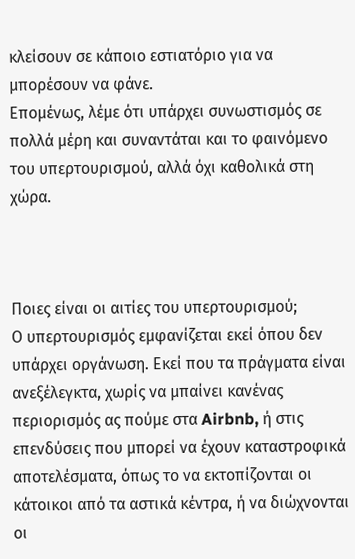κλείσουν σε κάποιο εστιατόριο για να μπορέσουν να φάνε.
Επομένως, λέμε ότι υπάρχει συνωστισμός σε πολλά μέρη και συναντάται και το φαινόμενο του υπερτουρισμού, αλλά όχι καθολικά στη χώρα.



Ποιες είναι οι αιτίες του υπερτουρισμού;
Ο υπερτουρισμός εμφανίζεται εκεί όπου δεν υπάρχει οργάνωση. Εκεί που τα πράγματα είναι ανεξέλεγκτα, χωρίς να μπαίνει κανένας περιορισμός ας πούμε στα Airbnb, ή στις επενδύσεις που μπορεί να έχουν καταστροφικά αποτελέσματα, όπως το να εκτοπίζονται οι κάτοικοι από τα αστικά κέντρα, ή να διώχνονται οι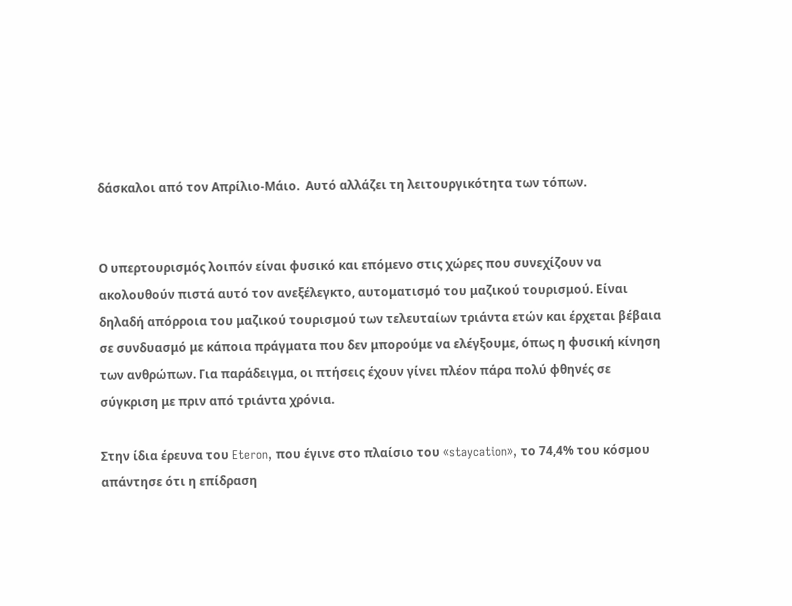δάσκαλοι από τον Απρίλιο-Μάιο.  Αυτό αλλάζει τη λειτουργικότητα των τόπων.


Ο υπερτουρισμός λοιπόν είναι φυσικό και επόμενο στις χώρες που συνεχίζουν να ακολουθούν πιστά αυτό τον ανεξέλεγκτο, αυτοματισμό του μαζικού τουρισμού. Είναι δηλαδή απόρροια του μαζικού τουρισμού των τελευταίων τριάντα ετών και έρχεται βέβαια σε συνδυασμό με κάποια πράγματα που δεν μπορούμε να ελέγξουμε, όπως η φυσική κίνηση των ανθρώπων. Για παράδειγμα, οι πτήσεις έχουν γίνει πλέον πάρα πολύ φθηνές σε σύγκριση με πριν από τριάντα χρόνια.

Στην ίδια έρευνα του Eteron, που έγινε στο πλαίσιο του «staycation», το 74,4% του κόσμου απάντησε ότι η επίδραση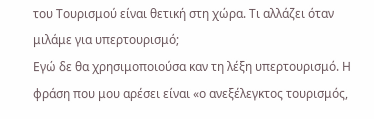του Τουρισμού είναι θετική στη χώρα. Τι αλλάζει όταν μιλάμε για υπερτουρισμό;
Εγώ δε θα χρησιμοποιούσα καν τη λέξη υπερτουρισμό. Η φράση που μου αρέσει είναι «ο ανεξέλεγκτος τουρισμός,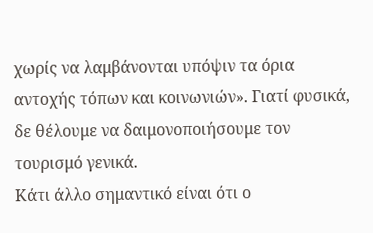χωρίς να λαμβάνονται υπόψιν τα όρια αντοχής τόπων και κοινωνιών». Γιατί φυσικά, δε θέλουμε να δαιμονοποιήσουμε τον τουρισμό γενικά.
Κάτι άλλο σημαντικό είναι ότι ο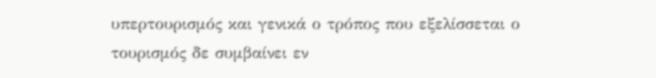υπερτουρισμός και γενικά ο τρόπος που εξελίσσεται ο τουρισμός δε συμβαίνει εν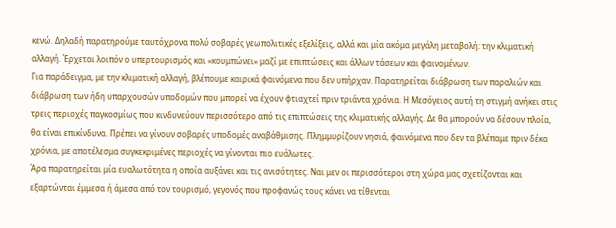κενώ. Δηλαδή παρατηρούμε ταυτόχρονα πολύ σοβαρές γεωπολιτικές εξελίξεις, αλλά και μία ακόμα μεγάλη μεταβολή: την κλιματική αλλαγή. Έρχεται λοιπόν ο υπερτουρισμός και «κουμπώνει» μαζί με επιπτώσεις και άλλων τάσεων και φαινομένων.
Για παράδειγμα, με την κλιματική αλλαγή, βλέπουμε καιρικά φαινόμενα που δεν υπήρχαν. Παρατηρείται διάβρωση των παραλιών και διάβρωση των ήδη υπαρχουσών υποδομών που μπορεί να έχουν φτιαχτεί πριν τριάντα χρόνια. Η Μεσόγειος αυτή τη στιγμή ανήκει στις τρεις περιοχές παγκοσμίως που κινδυνεύουν περισσότερο από τις επιπτώσεις της κλιματικής αλλαγής. Δε θα μπορούν να δέσουν πλοία, θα είναι επικίνδυνα. Πρέπει να γίνουν σοβαρές υποδομές αναβάθμισης. Πλημμυρίζουν νησιά, φαινόμενα που δεν τα βλέπαμε πριν δέκα χρόνια, με αποτέλεσμα συγκεκριμένες περιοχές να γίνονται πιο ευάλωτες.
Άρα παρατηρείται μία ευαλωτότητα η οποία αυξάνει και τις ανισότητες. Ναι μεν οι περισσότεροι στη χώρα μας σχετίζονται και εξαρτώνται έμμεσα ή άμεσα από τον τουρισμό, γεγονός που προφανώς τους κάνει να τίθενται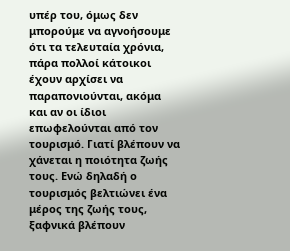υπέρ του, όμως δεν μπορούμε να αγνοήσουμε ότι τα τελευταία χρόνια, πάρα πολλοί κάτοικοι έχουν αρχίσει να παραπονιούνται, ακόμα και αν οι ίδιοι επωφελούνται από τον τουρισμό. Γιατί βλέπουν να χάνεται η ποιότητα ζωής τους. Ενώ δηλαδή ο τουρισμός βελτιώνει ένα μέρος της ζωής τους, ξαφνικά βλέπουν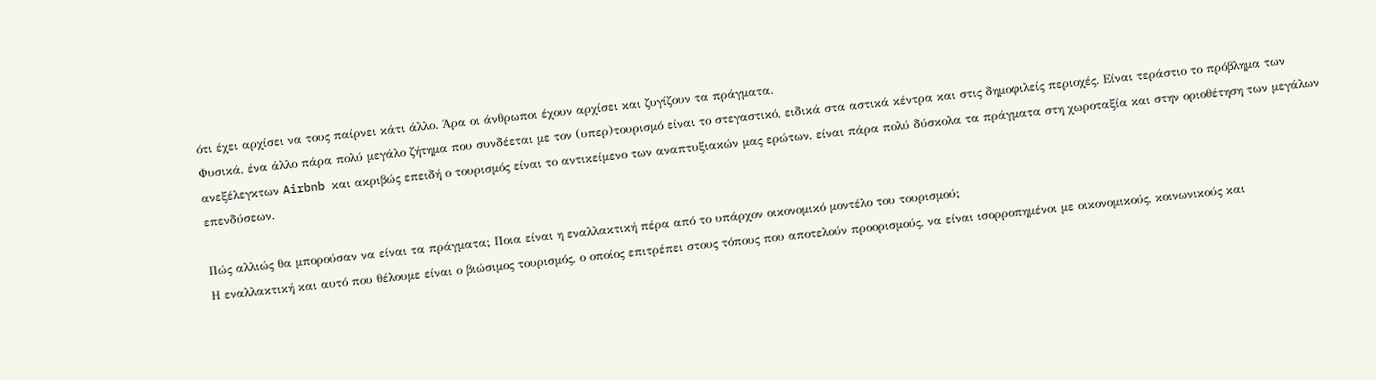ότι έχει αρχίσει να τους παίρνει κάτι άλλο. Άρα οι άνθρωποι έχουν αρχίσει και ζυγίζουν τα πράγματα.
Φυσικά, ένα άλλο πάρα πολύ μεγάλο ζήτημα που συνδέεται με τον (υπερ)τουρισμό είναι το στεγαστικό, ειδικά στα αστικά κέντρα και στις δημοφιλείς περιοχές. Είναι τεράστιο το πρόβλημα των ανεξέλεγκτων Airbnb και ακριβώς επειδή ο τουρισμός είναι το αντικείμενο των αναπτυξιακών μας ερώτων, είναι πάρα πολύ δύσκολα τα πράγματα στη χωροταξία και στην οριοθέτηση των μεγάλων επενδύσεων.

Πώς αλλιώς θα μπορούσαν να είναι τα πράγματα; Ποια είναι η εναλλακτική πέρα από το υπάρχον οικονομικό μοντέλο του τουρισμού;
Η εναλλακτική και αυτό που θέλουμε είναι ο βιώσιμος τουρισμός, ο οποίος επιτρέπει στους τόπους που αποτελούν προορισμούς, να είναι ισορροπημένοι με οικονομικούς, κοινωνικούς και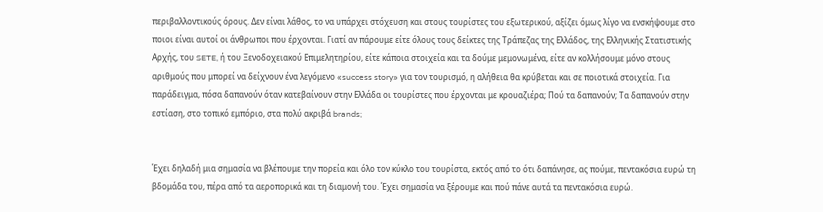περιβαλλοντικούς όρους. Δεν είναι λάθος, το να υπάρχει στόχευση και στους τουρίστες του εξωτερικού, αξίζει όμως λίγο να ενσκήψουμε στο ποιοι είναι αυτοί οι άνθρωποι που έρχονται. Γιατί αν πάρουμε είτε όλους τους δείκτες της Τράπεζας της Ελλάδος, της Ελληνικής Στατιστικής Αρχής, του SETE, ή του Ξενοδοχειακού Επιμελητηρίου, είτε κάποια στοιχεία και τα δούμε μεμονωμένα, είτε αν κολλήσουμε μόνο στους αριθμούς που μπορεί να δείχνουν ένα λεγόμενο «success story» για τον τουρισμό, η αλήθεια θα κρύβεται και σε ποιοτικά στοιχεία. Για παράδειγμα, πόσα δαπανούν όταν κατεβαίνουν στην Ελλάδα οι τουρίστες που έρχονται με κρουαζιέρα; Πού τα δαπανούν; Τα δαπανούν στην εστίαση, στο τοπικό εμπόριο, στα πολύ ακριβά brands;


Έχει δηλαδή μια σημασία να βλέπουμε την πορεία και όλο τον κύκλο του τουρίστα, εκτός από το ότι δαπάνησε, ας πούμε, πεντακόσια ευρώ τη βδομάδα του, πέρα από τα αεροπορικά και τη διαμονή του. Έχει σημασία να ξέρουμε και πού πάνε αυτά τα πεντακόσια ευρώ.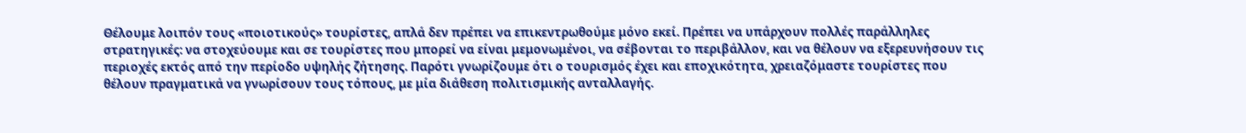Θέλουμε λοιπόν τους «ποιοτικούς» τουρίστες, απλά δεν πρέπει να επικεντρωθούμε μόνο εκεί. Πρέπει να υπάρχουν πολλές παράλληλες στρατηγικές: να στοχεύουμε και σε τουρίστες που μπορεί να είναι μεμονωμένοι, να σέβονται το περιβάλλον, και να θέλουν να εξερευνήσουν τις περιοχές εκτός από την περίοδο υψηλής ζήτησης. Παρότι γνωρίζουμε ότι ο τουρισμός έχει και εποχικότητα, χρειαζόμαστε τουρίστες που θέλουν πραγματικά να γνωρίσουν τους τόπους, με μία διάθεση πολιτισμικής ανταλλαγής.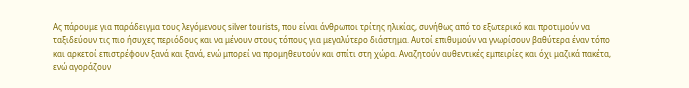Ας πάρουμε για παράδειγμα τους λεγόμενους silver tourists, που είναι άνθρωποι τρίτης ηλικίας, συνήθως από το εξωτερικό και προτιμούν να ταξιδεύουν τις πιο ήσυχες περιόδους και να μένουν στους τόπους για μεγαλύτερο διάστημα. Αυτοί επιθυμούν να γνωρίσουν βαθύτερα έναν τόπο και αρκετοί επιστρέφουν ξανά και ξανά, ενώ μπορεί να προμηθευτούν και σπίτι στη χώρα. Αναζητούν αυθεντικές εμπειρίες και όχι μαζικά πακέτα, ενώ αγοράζουν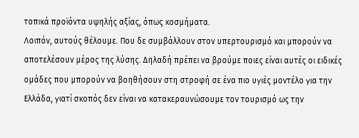τοπικά προϊόντα υψηλής αξίας, όπως κοσμήματα.
Λοιπόν, αυτούς θέλουμε. Που δε συμβάλλουν στον υπερτουρισμό και μπορούν να αποτελέσουν μέρος της λύσης. Δηλαδή πρέπει να βρούμε ποιες είναι αυτές οι ειδικές ομάδες που μπορούν να βοηθήσουν στη στροφή σε ένα πιο υγιές μοντέλο για την Ελλάδα, γιατί σκοπός δεν είναι να κατακεραυνώσουμε τον τουρισμό ως την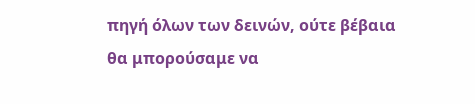πηγή όλων των δεινών, ούτε βέβαια θα μπορούσαμε να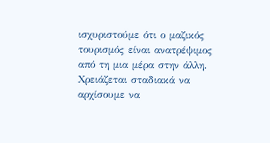ισχυριστούμε ότι ο μαζικός τουρισμός είναι ανατρέψιμος από τη μια μέρα στην άλλη. Χρειάζεται σταδιακά να αρχίσουμε να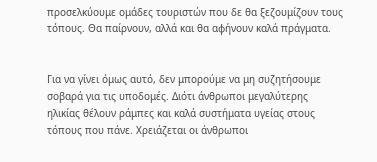προσελκύουμε ομάδες τουριστών που δε θα ξεζουμίζουν τους τόπους. Θα παίρνουν, αλλά και θα αφήνουν καλά πράγματα.


Για να γίνει όμως αυτό, δεν μπορούμε να μη συζητήσουμε σοβαρά για τις υποδομές. Διότι άνθρωποι μεγαλύτερης ηλικίας θέλουν ράμπες και καλά συστήματα υγείας στους τόπους που πάνε. Χρειάζεται οι άνθρωποι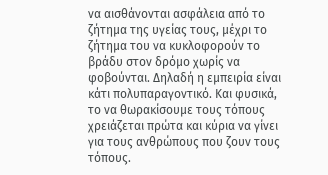να αισθάνονται ασφάλεια από το ζήτημα της υγείας τους, μέχρι το ζήτημα του να κυκλοφορούν το βράδυ στον δρόμο χωρίς να φοβούνται. Δηλαδή η εμπειρία είναι κάτι πολυπαραγοντικό. Και φυσικά, το να θωρακίσουμε τους τόπους χρειάζεται πρώτα και κύρια να γίνει για τους ανθρώπους που ζουν τους τόπους.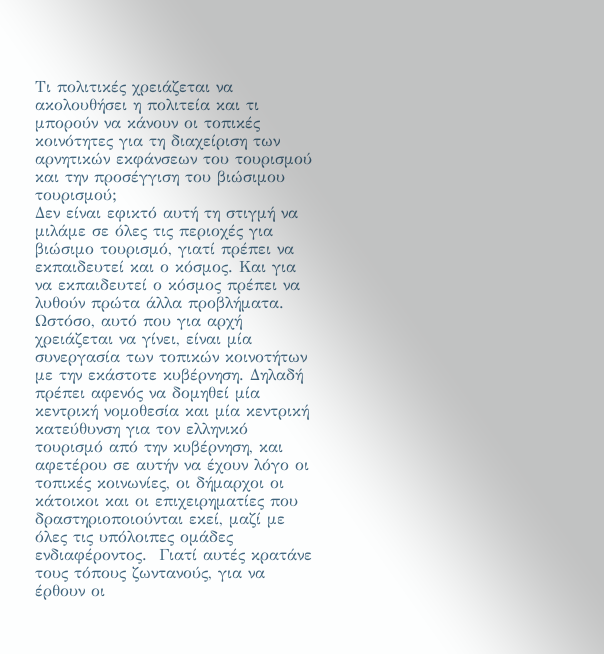Τι πολιτικές χρειάζεται να ακολουθήσει η πολιτεία και τι μπορούν να κάνουν οι τοπικές κοινότητες για τη διαχείριση των αρνητικών εκφάνσεων του τουρισμού και την προσέγγιση του βιώσιμου τουρισμού;
Δεν είναι εφικτό αυτή τη στιγμή να μιλάμε σε όλες τις περιοχές για βιώσιμο τουρισμό, γιατί πρέπει να εκπαιδευτεί και ο κόσμος. Και για να εκπαιδευτεί ο κόσμος πρέπει να λυθούν πρώτα άλλα προβλήματα.
Ωστόσο, αυτό που για αρχή χρειάζεται να γίνει, είναι μία συνεργασία των τοπικών κοινοτήτων με την εκάστοτε κυβέρνηση. Δηλαδή πρέπει αφενός να δομηθεί μία κεντρική νομοθεσία και μία κεντρική κατεύθυνση για τον ελληνικό τουρισμό από την κυβέρνηση, και αφετέρου σε αυτήν να έχουν λόγο οι τοπικές κοινωνίες, οι δήμαρχοι οι κάτοικοι και οι επιχειρηματίες που δραστηριοποιούνται εκεί, μαζί με όλες τις υπόλοιπες ομάδες ενδιαφέροντος.  Γιατί αυτές κρατάνε τους τόπους ζωντανούς, για να έρθουν οι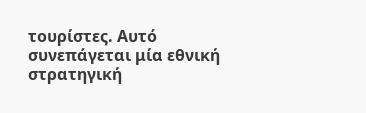τουρίστες. Αυτό συνεπάγεται μία εθνική στρατηγική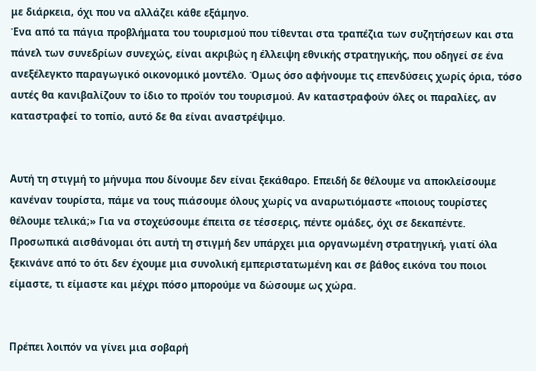με διάρκεια, όχι που να αλλάζει κάθε εξάμηνο.
Ένα από τα πάγια προβλήματα του τουρισμού που τίθενται στα τραπέζια των συζητήσεων και στα πάνελ των συνεδρίων συνεχώς, είναι ακριβώς η έλλειψη εθνικής στρατηγικής, που οδηγεί σε ένα ανεξέλεγκτο παραγωγικό οικονομικό μοντέλο. Όμως όσο αφήνουμε τις επενδύσεις χωρίς όρια, τόσο αυτές θα κανιβαλίζουν το ίδιο το προϊόν του τουρισμού. Αν καταστραφούν όλες οι παραλίες, αν καταστραφεί το τοπίο, αυτό δε θα είναι αναστρέψιμο.


Αυτή τη στιγμή το μήνυμα που δίνουμε δεν είναι ξεκάθαρο. Επειδή δε θέλουμε να αποκλείσουμε κανέναν τουρίστα, πάμε να τους πιάσουμε όλους χωρίς να αναρωτιόμαστε «ποιους τουρίστες θέλουμε τελικά;» Για να στοχεύσουμε έπειτα σε τέσσερις, πέντε ομάδες, όχι σε δεκαπέντε. Προσωπικά αισθάνομαι ότι αυτή τη στιγμή δεν υπάρχει μια οργανωμένη στρατηγική, γιατί όλα ξεκινάνε από το ότι δεν έχουμε μια συνολική εμπεριστατωμένη και σε βάθος εικόνα του ποιοι είμαστε, τι είμαστε και μέχρι πόσο μπορούμε να δώσουμε ως χώρα.


Πρέπει λοιπόν να γίνει μια σοβαρή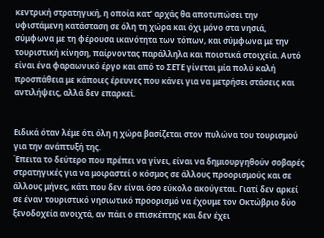κεντρική στρατηγική, η οποία κατ’ αρχάς θα αποτυπώσει την υφιστάμενη κατάσταση σε όλη τη χώρα και όχι μόνο στα νησιά, σύμφωνα με τη φέρουσα ικανότητα των τόπων, και σύμφωνα με την τουριστική κίνηση, παίρνοντας παράλληλα και ποιοτικά στοιχεία. Αυτό είναι ένα φαραωνικό έργο και από το ΣΕΤΕ γίνεται μία πολύ καλή προσπάθεια με κάποιες έρευνες που κάνει για να μετρήσει στάσεις και αντιλήψεις, αλλά δεν επαρκεί.


Ειδικά όταν λέμε ότι όλη η χώρα βασίζεται στον πυλώνα του τουρισμού για την ανάπτυξή της.
Έπειτα το δεύτερο που πρέπει να γίνει, είναι να δημιουργηθούν σοβαρές στρατηγικές για να μοιραστεί ο κόσμος σε άλλους προορισμούς και σε άλλους μήνες, κάτι που δεν είναι όσο εύκολο ακούγεται. Γιατί δεν αρκεί σε έναν τουριστικό νησιωτικό προορισμό να έχουμε τον Οκτώβριο δύο ξενοδοχεία ανοιχτά, αν πάει ο επισκέπτης και δεν έχει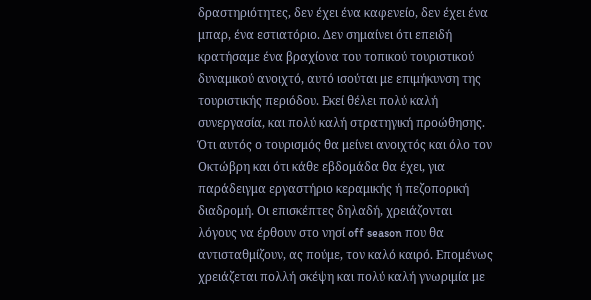δραστηριότητες, δεν έχει ένα καφενείο, δεν έχει ένα μπαρ, ένα εστιατόριο. Δεν σημαίνει ότι επειδή κρατήσαμε ένα βραχίονα του τοπικού τουριστικού δυναμικού ανοιχτό, αυτό ισούται με επιμήκυνση της τουριστικής περιόδου. Εκεί θέλει πολύ καλή συνεργασία, και πολύ καλή στρατηγική προώθησης. Ότι αυτός ο τουρισμός θα μείνει ανοιχτός και όλο τον Οκτώβρη και ότι κάθε εβδομάδα θα έχει, για παράδειγμα εργαστήριο κεραμικής ή πεζοπορική διαδρομή. Οι επισκέπτες δηλαδή, χρειάζονται λόγους να έρθουν στο νησί off season που θα αντισταθμίζουν, ας πούμε, τον καλό καιρό. Επομένως χρειάζεται πολλή σκέψη και πολύ καλή γνωριμία με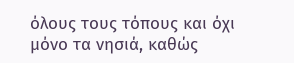όλους τους τόπους και όχι μόνο τα νησιά, καθώς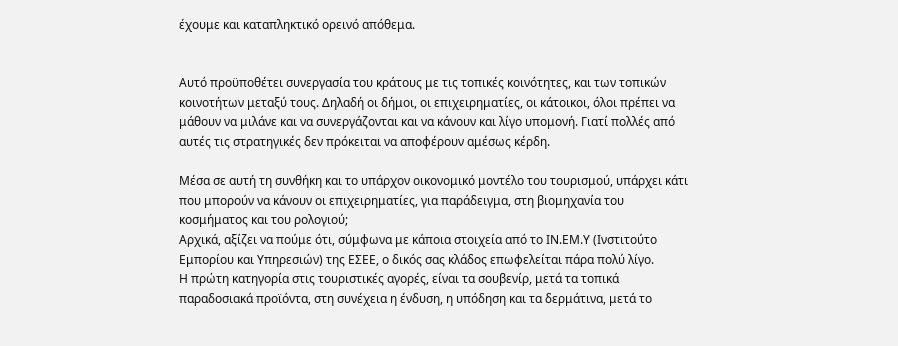έχουμε και καταπληκτικό ορεινό απόθεμα.


Αυτό προϋποθέτει συνεργασία του κράτους με τις τοπικές κοινότητες, και των τοπικών κοινοτήτων μεταξύ τους. Δηλαδή οι δήμοι, οι επιχειρηματίες, οι κάτοικοι, όλοι πρέπει να μάθουν να μιλάνε και να συνεργάζονται και να κάνουν και λίγο υπομονή. Γιατί πολλές από αυτές τις στρατηγικές δεν πρόκειται να αποφέρουν αμέσως κέρδη.

Μέσα σε αυτή τη συνθήκη και το υπάρχον οικονομικό μοντέλο του τουρισμού, υπάρχει κάτι που μπορούν να κάνουν οι επιχειρηματίες, για παράδειγμα, στη βιομηχανία του κοσμήματος και του ρολογιού;
Αρχικά, αξίζει να πούμε ότι, σύμφωνα με κάποια στοιχεία από το ΙΝ.ΕΜ.Υ (Ινστιτούτο Εμπορίου και Υπηρεσιών) της ΕΣΕΕ, ο δικός σας κλάδος επωφελείται πάρα πολύ λίγο.
Η πρώτη κατηγορία στις τουριστικές αγορές, είναι τα σουβενίρ, μετά τα τοπικά παραδοσιακά προϊόντα, στη συνέχεια η ένδυση, η υπόδηση και τα δερμάτινα, μετά το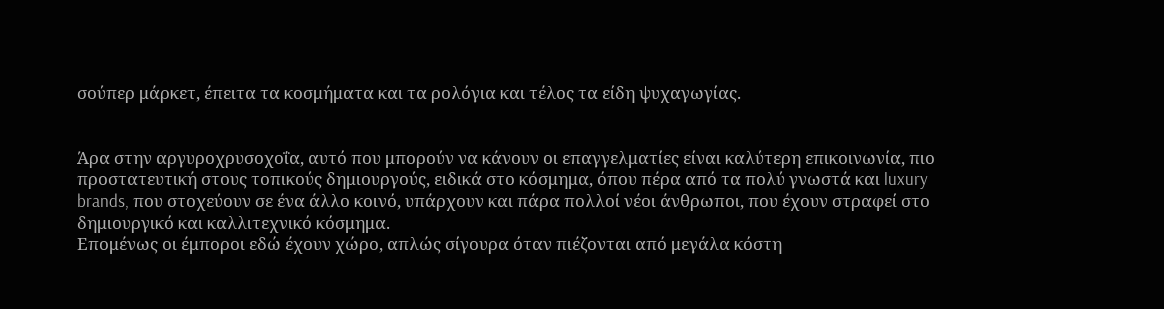σούπερ μάρκετ, έπειτα τα κοσμήματα και τα ρολόγια και τέλος τα είδη ψυχαγωγίας.


Άρα στην αργυροχρυσοχοΐα, αυτό που μπορούν να κάνουν οι επαγγελματίες είναι καλύτερη επικοινωνία, πιο προστατευτική στους τοπικούς δημιουργούς, ειδικά στο κόσμημα, όπου πέρα από τα πολύ γνωστά και luxury brands, που στοχεύουν σε ένα άλλο κοινό, υπάρχουν και πάρα πολλοί νέοι άνθρωποι, που έχουν στραφεί στο δημιουργικό και καλλιτεχνικό κόσμημα.
Επομένως οι έμποροι εδώ έχουν χώρο, απλώς σίγουρα όταν πιέζονται από μεγάλα κόστη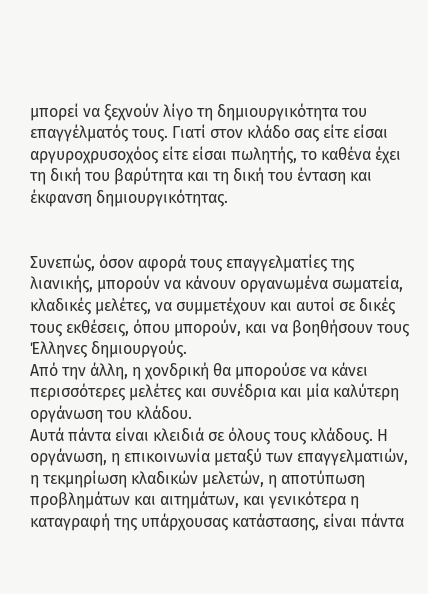μπορεί να ξεχνούν λίγο τη δημιουργικότητα του επαγγέλματός τους. Γιατί στον κλάδο σας είτε είσαι αργυροχρυσοχόος είτε είσαι πωλητής, το καθένα έχει τη δική του βαρύτητα και τη δική του ένταση και έκφανση δημιουργικότητας.


Συνεπώς, όσον αφορά τους επαγγελματίες της λιανικής, μπορούν να κάνουν οργανωμένα σωματεία, κλαδικές μελέτες, να συμμετέχουν και αυτοί σε δικές τους εκθέσεις, όπου μπορούν, και να βοηθήσουν τους Έλληνες δημιουργούς.
Από την άλλη, η χονδρική θα μπορούσε να κάνει περισσότερες μελέτες και συνέδρια και μία καλύτερη οργάνωση του κλάδου.
Αυτά πάντα είναι κλειδιά σε όλους τους κλάδους. Η οργάνωση, η επικοινωνία μεταξύ των επαγγελματιών, η τεκμηρίωση κλαδικών μελετών, η αποτύπωση προβλημάτων και αιτημάτων, και γενικότερα η καταγραφή της υπάρχουσας κατάστασης, είναι πάντα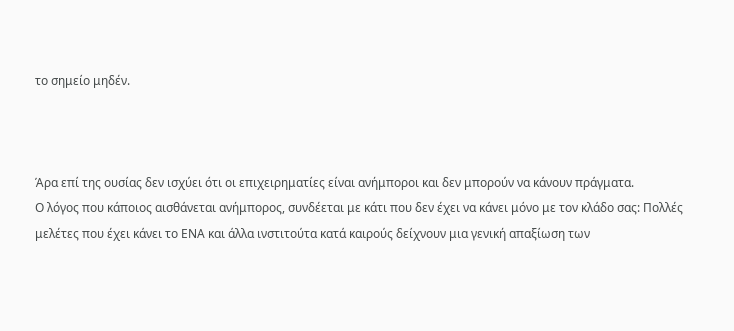το σημείο μηδέν.



Άρα επί της ουσίας δεν ισχύει ότι οι επιχειρηματίες είναι ανήμποροι και δεν μπορούν να κάνουν πράγματα.
Ο λόγος που κάποιος αισθάνεται ανήμπορος, συνδέεται με κάτι που δεν έχει να κάνει μόνο με τον κλάδο σας: Πολλές μελέτες που έχει κάνει το ΕΝΑ και άλλα ινστιτούτα κατά καιρούς δείχνουν μια γενική απαξίωση των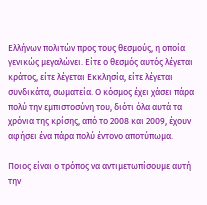Ελλήνων πολιτών προς τους θεσμούς, η οποία γενικώς μεγαλώνει. Είτε ο θεσμός αυτός λέγεται κράτος, είτε λέγεται Εκκλησία, είτε λέγεται συνδικάτα, σωματεία. Ο κόσμος έχει χάσει πάρα πολύ την εμπιστοσύνη του, διότι όλα αυτά τα χρόνια της κρίσης, από το 2008 και 2009, έχουν αφήσει ένα πάρα πολύ έντονο αποτύπωμα.

Ποιος είναι ο τρόπος να αντιμετωπίσουμε αυτή την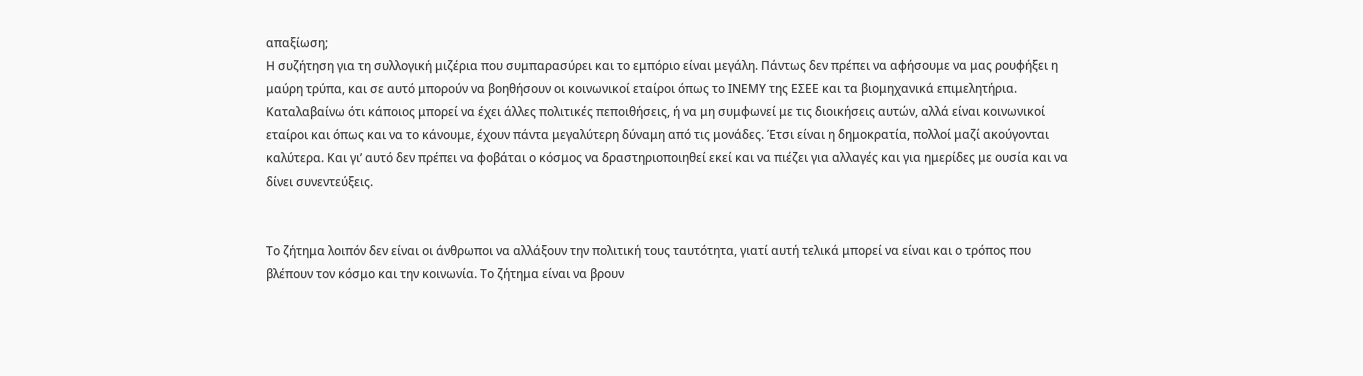απαξίωση;
Η συζήτηση για τη συλλογική μιζέρια που συμπαρασύρει και το εμπόριο είναι μεγάλη. Πάντως δεν πρέπει να αφήσουμε να μας ρουφήξει η μαύρη τρύπα, και σε αυτό μπορούν να βοηθήσουν οι κοινωνικοί εταίροι όπως το ΙΝΕΜΥ της ΕΣΕΕ και τα βιομηχανικά επιμελητήρια. Καταλαβαίνω ότι κάποιος μπορεί να έχει άλλες πολιτικές πεποιθήσεις, ή να μη συμφωνεί με τις διοικήσεις αυτών, αλλά είναι κοινωνικοί εταίροι και όπως και να το κάνουμε, έχουν πάντα μεγαλύτερη δύναμη από τις μονάδες. Έτσι είναι η δημοκρατία, πολλοί μαζί ακούγονται καλύτερα. Και γι’ αυτό δεν πρέπει να φοβάται ο κόσμος να δραστηριοποιηθεί εκεί και να πιέζει για αλλαγές και για ημερίδες με ουσία και να δίνει συνεντεύξεις.


Το ζήτημα λοιπόν δεν είναι οι άνθρωποι να αλλάξουν την πολιτική τους ταυτότητα, γιατί αυτή τελικά μπορεί να είναι και ο τρόπος που βλέπουν τον κόσμο και την κοινωνία. Το ζήτημα είναι να βρουν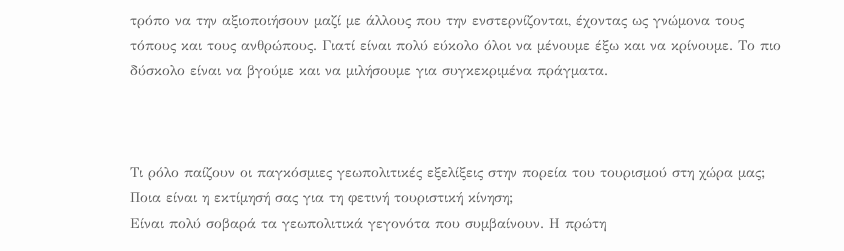τρόπο να την αξιοποιήσουν μαζί με άλλους που την ενστερνίζονται, έχοντας ως γνώμονα τους τόπους και τους ανθρώπους. Γιατί είναι πολύ εύκολο όλοι να μένουμε έξω και να κρίνουμε. Το πιο δύσκολο είναι να βγούμε και να μιλήσουμε για συγκεκριμένα πράγματα.



Τι ρόλο παίζουν οι παγκόσμιες γεωπολιτικές εξελίξεις στην πορεία του τουρισμού στη χώρα μας; Ποια είναι η εκτίμησή σας για τη φετινή τουριστική κίνηση;
Είναι πολύ σοβαρά τα γεωπολιτικά γεγονότα που συμβαίνουν. Η πρώτη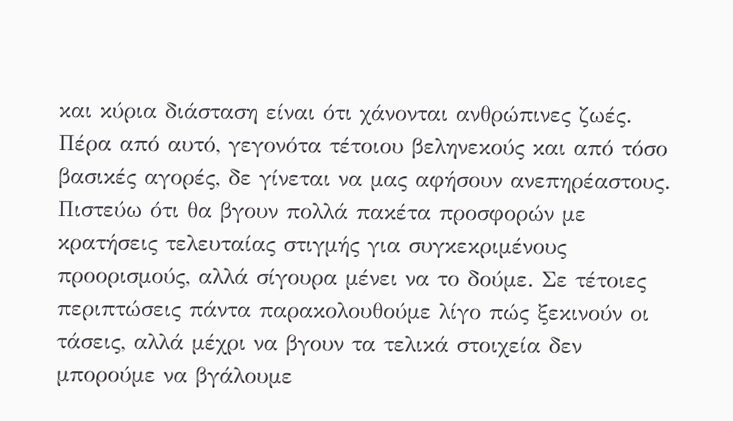και κύρια διάσταση είναι ότι χάνονται ανθρώπινες ζωές. Πέρα από αυτό, γεγονότα τέτοιου βεληνεκούς και από τόσο βασικές αγορές, δε γίνεται να μας αφήσουν ανεπηρέαστους. Πιστεύω ότι θα βγουν πολλά πακέτα προσφορών με κρατήσεις τελευταίας στιγμής για συγκεκριμένους προορισμούς, αλλά σίγουρα μένει να το δούμε. Σε τέτοιες περιπτώσεις πάντα παρακολουθούμε λίγο πώς ξεκινούν οι τάσεις, αλλά μέχρι να βγουν τα τελικά στοιχεία δεν μπορούμε να βγάλουμε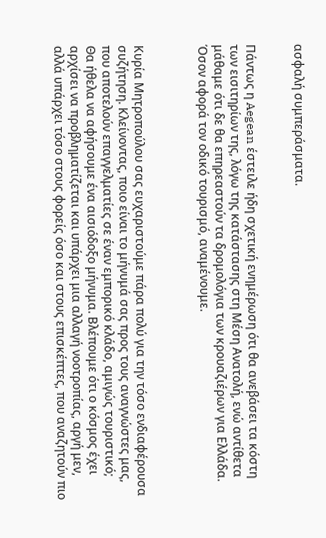ασφαλή συμπεράσματα.


Πάντως η Aegean έστειλε ήδη σχετική ενημέρωση ότι θα ανεβάσει τα κόστη των εισιτηρίων της, λόγω της κατάστασης στη Μέση Ανατολή, ενώ αντίθετα μάθαμε ότι δε θα επηρεαστούν τα δρομολόγια των κρουαζιέρων για Ελλάδα. Όσον αφορά τον οδικό τουρισμό, αναμένουμε.



Κυρία Μητροπούλου σας ευχαριστούμε πάρα πολύ για την τόσο ενδιαφέρουσα συζήτηση. Κλείνοντας, ποιο είναι το μήνυμά σας προς τους αναγνώστες μας, που αποτελούν επαγγελματίες σε έναν εμπορικό κλάδο, αμιγώς τουριστικό;
Θα ήθελα να αφήσουμε ένα αισιόδοξο μήνυμα. Βλέπουμε ότι ο κόσμος έχει αρχίσει να προβληματίζεται και υπάρχει μια αλλαγή νοοτροπίας, αργή μεν, αλλά υπάρχει τόσο στους φορείς όσο και στους επισκέπτες, που αναζητούν πιο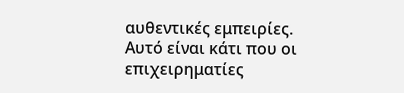αυθεντικές εμπειρίες. Αυτό είναι κάτι που οι επιχειρηματίες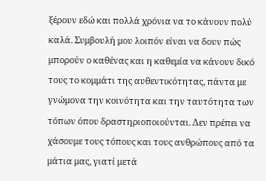ξέρουν εδώ και πολλά χρόνια να το κάνουν πολύ καλά. Συμβουλή μου λοιπόν είναι να δουν πώς μπορούν ο καθένας και η καθεμία να κάνουν δικό τους το κομμάτι της αυθεντικότητας, πάντα με γνώμονα την κοινότητα και την ταυτότητα των τόπων όπου δραστηριοποιούνται. Δεν πρέπει να χάσουμε τους τόπους και τους ανθρώπους από τα μάτια μας, γιατί μετά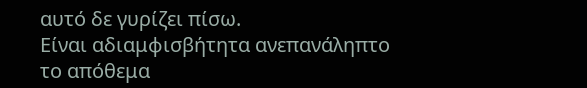αυτό δε γυρίζει πίσω.
Είναι αδιαμφισβήτητα ανεπανάληπτο το απόθεμα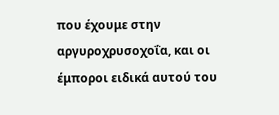που έχουμε στην αργυροχρυσοχοΐα, και οι έμποροι ειδικά αυτού του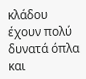κλάδου έχουν πολύ δυνατά όπλα και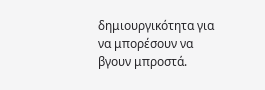δημιουργικότητα για να μπορέσουν να βγουν μπροστά.